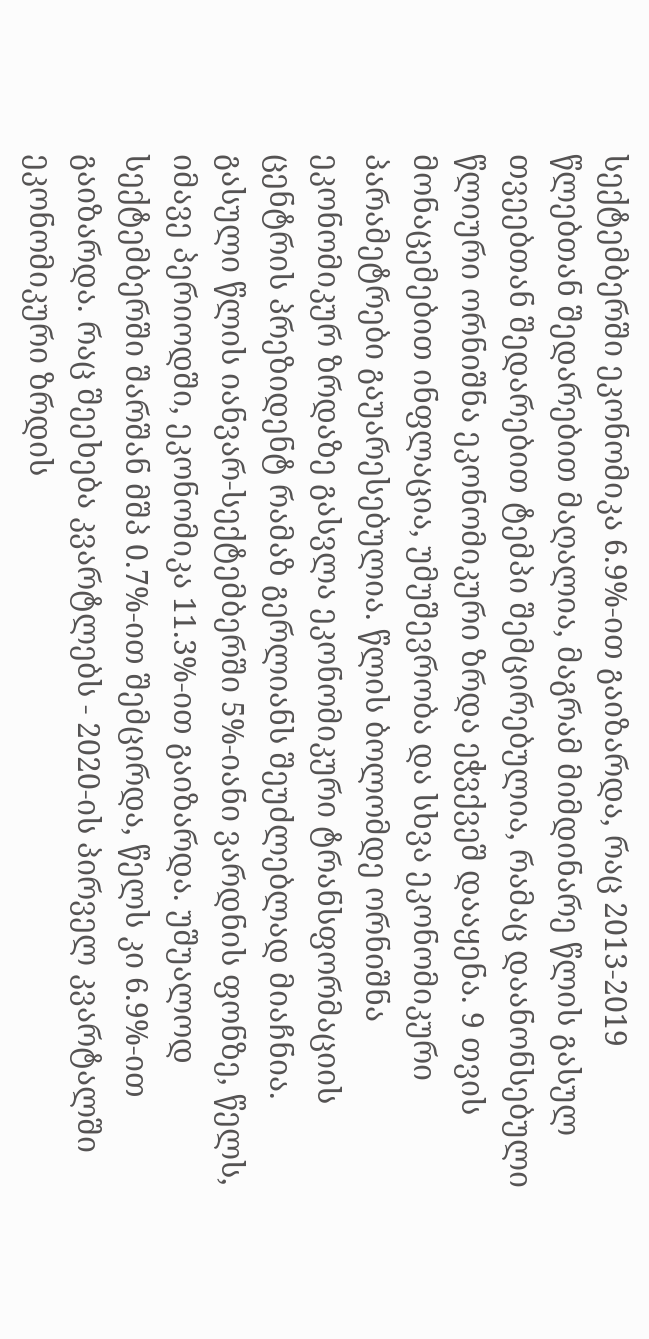სექტემბერში ეკონომიკა 6.9%-ით გაიზარდა, რაც 2013-2019 წლებთან შედარებით მაღალია, მაგრამ მიმდინარე წლის გასულ თვეებთან შედარებით ტემპი შემცირებულია, რამაც დაანონსებული წლიური ორნიშნა ეკონომიკური ზრდა ეჭვქვეშ დააყენა. 9 თვის მონაცემებით ინფლაცია, უმუშევრობა და სხვა ეკონომიკური პარამეტრები გაუარესებულია. წლის ბოლომდე ორნიშნა ეკონომიკურ ზრდაზე გასვლა ეკონომიკური ტრანსფორმაციის ცენტრის პრეზიდენტ რამაზ გერლიანს შეუძლებლად მიაჩნია.
გასული წლის იანვარ-სექტემბერში 5%-იანი ვარდნის ფონზე, წელს, იმავე პერიოდში, ეკონომიკა 11.3%-ით გაიზარდა. უშუალოდ სექტემბერში შარშან მშპ 0.7%-ით შემცირდა, წელს კი 6.9%-ით გაიზარდა. რაც შეეხება კვარტლებს - 2020-ის პირველ კვარტალში ეკონომიკური ზრდის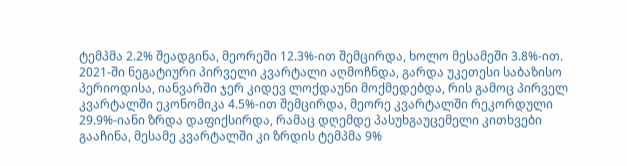ტემპმა 2.2% შეადგინა, მეორეში 12.3%-ით შემცირდა, ხოლო მესამეში 3.8%-ით. 2021-ში ნეგატიური პირველი კვარტალი აღმოჩნდა, გარდა უკეთესი საბაზისო პერიოდისა, იანვარში ჯერ კიდევ ლოქდაუნი მოქმედებდა, რის გამოც პირველ კვარტალში ეკონომიკა 4.5%-ით შემცირდა, მეორე კვარტალში რეკორდული 29.9%-იანი ზრდა დაფიქსირდა, რამაც დღემდე პასუხგაუცემელი კითხვები გააჩინა, მესამე კვარტალში კი ზრდის ტემპმა 9%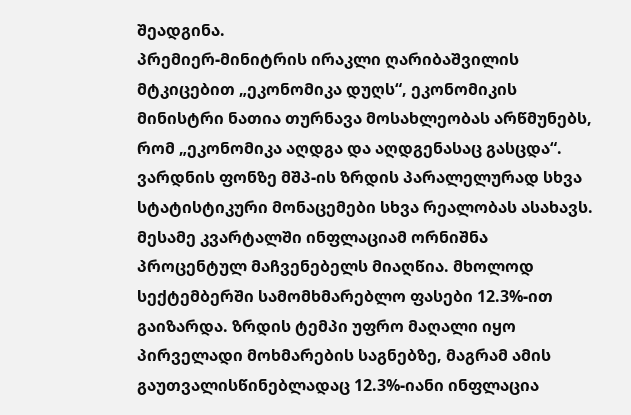შეადგინა.
პრემიერ-მინიტრის ირაკლი ღარიბაშვილის მტკიცებით „ეკონომიკა დუღს“, ეკონომიკის მინისტრი ნათია თურნავა მოსახლეობას არწმუნებს, რომ „ეკონომიკა აღდგა და აღდგენასაც გასცდა“. ვარდნის ფონზე მშპ-ის ზრდის პარალელურად სხვა სტატისტიკური მონაცემები სხვა რეალობას ასახავს.
მესამე კვარტალში ინფლაციამ ორნიშნა პროცენტულ მაჩვენებელს მიაღწია. მხოლოდ სექტემბერში სამომხმარებლო ფასები 12.3%-ით გაიზარდა. ზრდის ტემპი უფრო მაღალი იყო პირველადი მოხმარების საგნებზე, მაგრამ ამის გაუთვალისწინებლადაც 12.3%-იანი ინფლაცია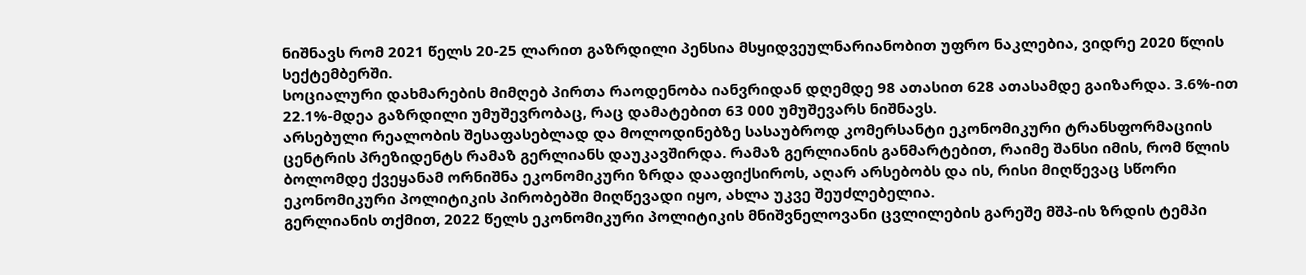ნიშნავს რომ 2021 წელს 20-25 ლარით გაზრდილი პენსია მსყიდვეულნარიანობით უფრო ნაკლებია, ვიდრე 2020 წლის სექტემბერში.
სოციალური დახმარების მიმღებ პირთა რაოდენობა იანვრიდან დღემდე 98 ათასით 628 ათასამდე გაიზარდა. 3.6%-ით 22.1%-მდეა გაზრდილი უმუშევრობაც, რაც დამატებით 63 000 უმუშევარს ნიშნავს.
არსებული რეალობის შესაფასებლად და მოლოდინებზე სასაუბროდ კომერსანტი ეკონომიკური ტრანსფორმაციის ცენტრის პრეზიდენტს რამაზ გერლიანს დაუკავშირდა. რამაზ გერლიანის განმარტებით, რაიმე შანსი იმის, რომ წლის ბოლომდე ქვეყანამ ორნიშნა ეკონომიკური ზრდა დააფიქსიროს, აღარ არსებობს და ის, რისი მიღწევაც სწორი ეკონომიკური პოლიტიკის პირობებში მიღწევადი იყო, ახლა უკვე შეუძლებელია.
გერლიანის თქმით, 2022 წელს ეკონომიკური პოლიტიკის მნიშვნელოვანი ცვლილების გარეშე მშპ-ის ზრდის ტემპი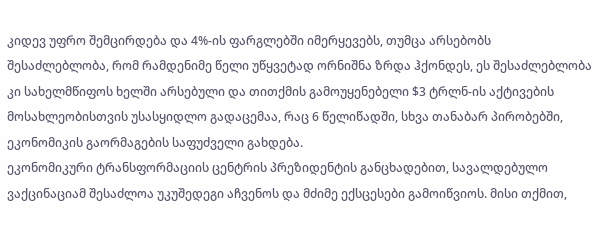კიდევ უფრო შემცირდება და 4%-ის ფარგლებში იმერყევებს, თუმცა არსებობს შესაძლებლობა, რომ რამდენიმე წელი უწყვეტად ორნიშნა ზრდა ჰქონდეს, ეს შესაძლებლობა კი სახელმწიფოს ხელში არსებული და თითქმის გამოუყენებელი $3 ტრლნ-ის აქტივების მოსახლეობისთვის უსასყიდლო გადაცემაა, რაც 6 წელიწადში, სხვა თანაბარ პირობებში, ეკონომიკის გაორმაგების საფუძველი გახდება.
ეკონომიკური ტრანსფორმაციის ცენტრის პრეზიდენტის განცხადებით, სავალდებულო ვაქცინაციამ შესაძლოა უკუშედეგი აჩვენოს და მძიმე ექსცესები გამოიწვიოს. მისი თქმით,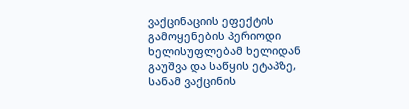ვაქცინაციის ეფექტის გამოყენების პერიოდი ხელისუფლებამ ხელიდან გაუშვა და საწყის ეტაპზე, სანამ ვაქცინის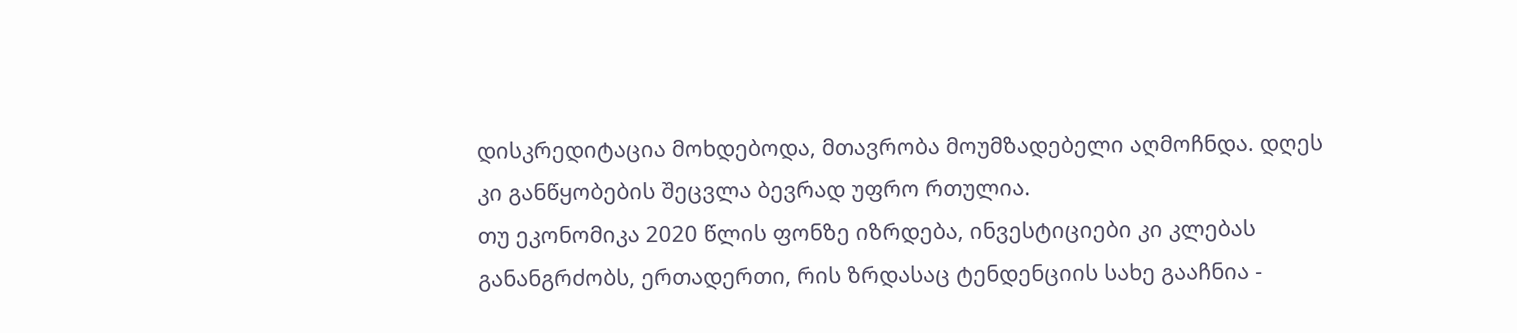დისკრედიტაცია მოხდებოდა, მთავრობა მოუმზადებელი აღმოჩნდა. დღეს კი განწყობების შეცვლა ბევრად უფრო რთულია.
თუ ეკონომიკა 2020 წლის ფონზე იზრდება, ინვესტიციები კი კლებას განანგრძობს, ერთადერთი, რის ზრდასაც ტენდენციის სახე გააჩნია -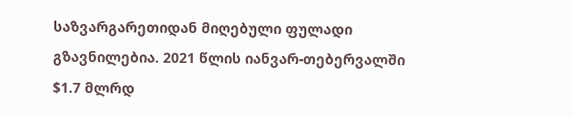საზვარგარეთიდან მიღებული ფულადი გზავნილებია. 2021 წლის იანვარ-თებერვალში $1.7 მლრდ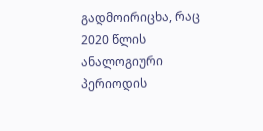გადმოირიცხა, რაც 2020 წლის ანალოგიური პერიოდის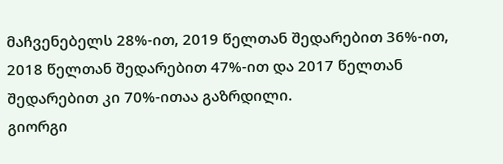მაჩვენებელს 28%-ით, 2019 წელთან შედარებით 36%-ით, 2018 წელთან შედარებით 47%-ით და 2017 წელთან შედარებით კი 70%-ითაა გაზრდილი.
გიორგი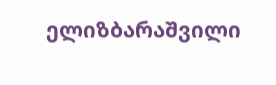ელიზბარაშვილი